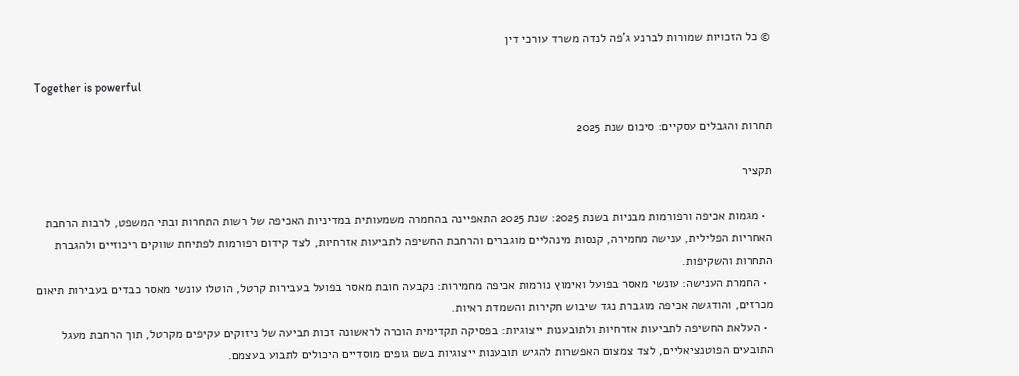© כל הזכויות שמורות לברנע ג'פה לנדה משרד עורכי דין

Together is powerful

תחרות והגבלים עסקיים: סיכום שנת 2025

תקציר

  • מגמות אכיפה ורפורמות מבניות בשנת 2025: שנת 2025 התאפיינה בהחמרה משמעותית במדיניות האכיפה של רשות התחרות ובתי המשפט, לרבות הרחבת האחריות הפלילית, ענישה מחמירה, קנסות מינהליים מוגברים והרחבת החשיפה לתביעות אזרחיות, לצד קידום רפורמות לפתיחת שווקים ריכוזיים ולהגברת התחרות והשקיפות.
  • החמרת הענישה: עונשי מאסר בפועל ואימוץ נורמות אכיפה מחמירות: נקבעה חובת מאסר בפועל בעבירות קרטל, הוטלו עונשי מאסר כבדים בעבירות תיאום מכרזים, והודגשה אכיפה מוגברת נגד שיבוש חקירות והשמדת ראיות.
  • העלאת החשיפה לתביעות אזרחיות ולתובענות ייצוגיות: בפסיקה תקדימית הוכרה לראשונה זכות תביעה של ניזוקים עקיפים מקרטל, תוך הרחבת מעגל התובעים הפוטנציאליים, לצד צמצום האפשרות להגיש תובענות ייצוגיות בשם גופים מוסדיים היכולים לתבוע בעצמם.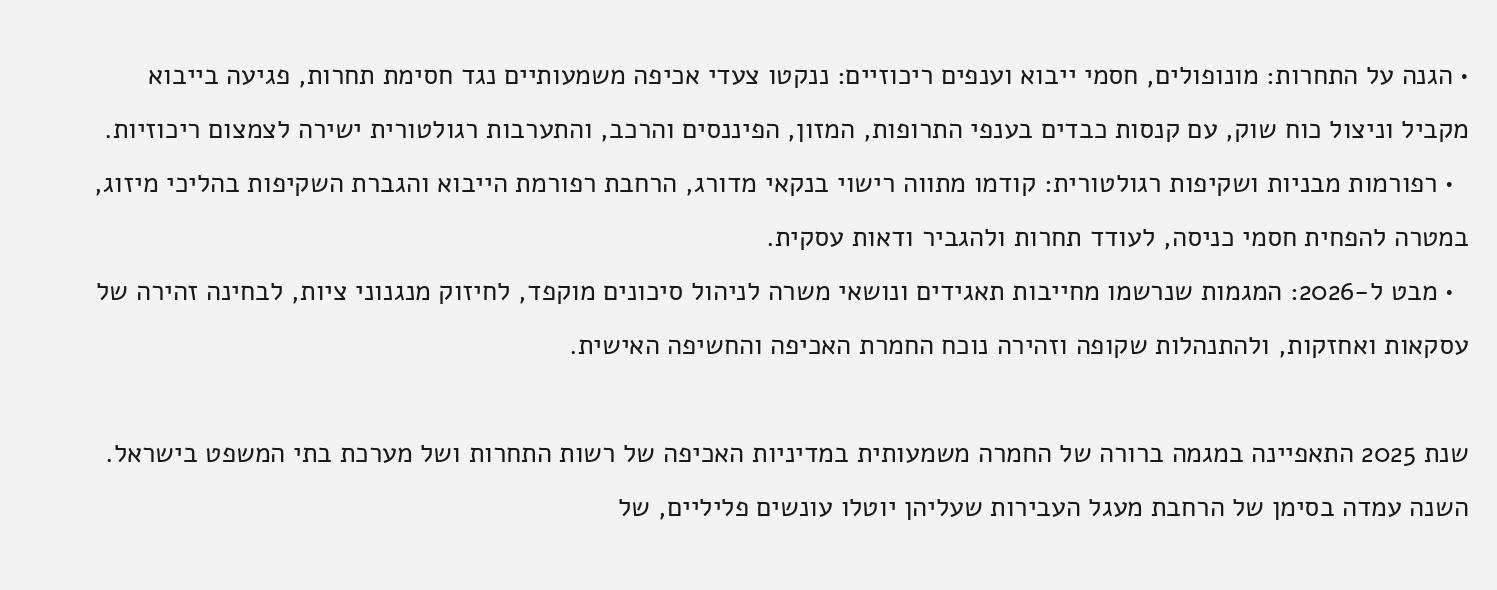• הגנה על התחרות: מונופולים, חסמי ייבוא וענפים ריכוזיים: ננקטו צעדי אכיפה משמעותיים נגד חסימת תחרות, פגיעה בייבוא מקביל וניצול כוח שוק, עם קנסות כבדים בענפי התרופות, המזון, הפיננסים והרכב, והתערבות רגולטורית ישירה לצמצום ריכוזיות.
  • רפורמות מבניות ושקיפות רגולטורית: קודמו מתווה רישוי בנקאי מדורג, הרחבת רפורמת הייבוא והגברת השקיפות בהליכי מיזוג, במטרה להפחית חסמי כניסה, לעודד תחרות ולהגביר ודאות עסקית.
  • מבט ל-2026: המגמות שנרשמו מחייבות תאגידים ונושאי משרה לניהול סיכונים מוקפד, לחיזוק מנגנוני ציות, לבחינה זהירה של עסקאות ואחזקות, ולהתנהלות שקופה וזהירה נוכח החמרת האכיפה והחשיפה האישית.

שנת 2025 התאפיינה במגמה ברורה של החמרה משמעותית במדיניות האכיפה של רשות התחרות ושל מערכת בתי המשפט בישראל. השנה עמדה בסימן של הרחבת מעגל העבירות שעליהן יוטלו עונשים פליליים, של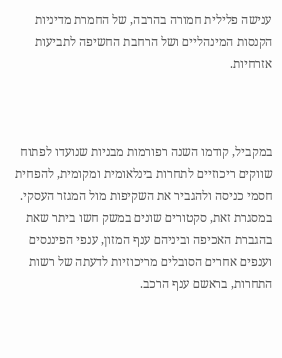ענישה פלילית חמורה בהרבה, של החמרת מדיניות הקנסות המינהליים ושל הרחבת החשיפה לתביעות אזרחיות.



במקביל, קודמו השנה רפורמות מבניות שנועדו לפתוח שווקים ריכוזיים לתחרות בינלאומית ומקומית, להפחית חסמי כניסה ולהגביר את השקיפות מול המגזר העסקי. במסגרת זאת, סקטורים שונים במשק חשו ביתר שאת בהגברת האכיפה וביניהם ענף המזון, ענפי הפיננסים וענפים אחרים הסובלים מריכוזיות לדעתה של רשות התחרות, בראשם ענף הרכב.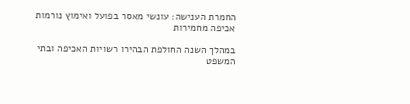החמרת הענישה: עונשי מאסר בפועל ואימוץ נורמות אכיפה מחמירות

במהלך השנה החולפת הבהירו רשויות האכיפה ובתי המשפט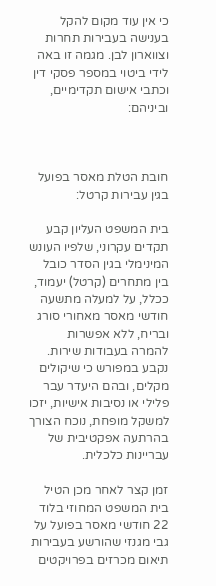כי אין עוד מקום להקל בענישה בעבירות תחרות וצווארון לבן. מגמה זו באה לידי ביטוי במספר פסקי דין וכתבי אישום תקדימיים, וביניהם:



חובת הטלת מאסר בפועל בגין עבירות קרטל:

בית המשפט העליון קבע תקדים עקרוני, שלפיו העונש המינימלי בגין הסדר כובל בין מתחרים (קרטל) יעמוד, ככלל, על למעלה מתשעה חודשי מאסר מאחורי סורג ובריח, ללא אפשרות להמרה בעבודות שירות. נקבע במפורש כי שיקולים מקלים, ובהם היעדר עבר פלילי או נסיבות אישיות, יזכו למשקל מופחת, נוכח הצורך בהרתעה אפקטיבית של עבריינות כלכלית.

זמן קצר לאחר מכן הטיל בית המשפט המחוזי בלוד 22 חודשי מאסר בפועל על גבי מגנזי שהורשע בעבירות תיאום מכרזים בפרויקטים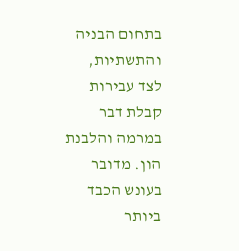בתחום הבניה והתשתיות, לצד עבירות קבלת דבר במרמה והלבנת הון. מדובר בעונש הכבד ביותר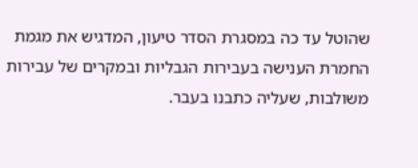שהוטל עד כה במסגרת הסדר טיעון, המדגיש את מגמת החמרת הענישה בעבירות הגבליות ובמקרים של עבירות משולבות, שעליה כתבנו בעבר.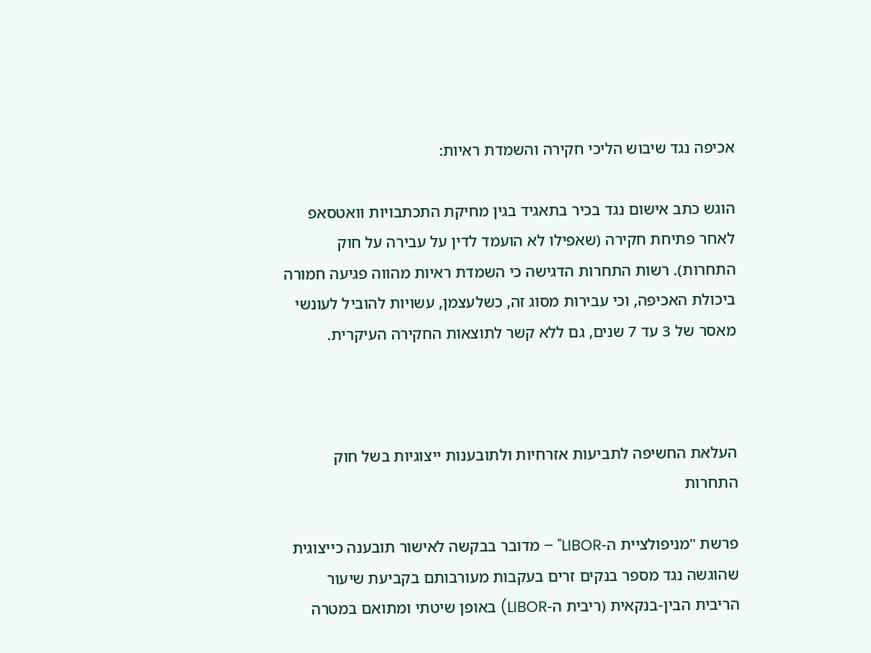אכיפה נגד שיבוש הליכי חקירה והשמדת ראיות:

הוגש כתב אישום נגד בכיר בתאגיד בגין מחיקת התכתבויות וואטסאפ לאחר פתיחת חקירה (שאפילו לא הועמד לדין על עבירה על חוק התחרות). רשות התחרות הדגישה כי השמדת ראיות מהווה פגיעה חמורה ביכולת האכיפה, וכי עבירות מסוג זה, כשלעצמן, עשויות להוביל לעונשי מאסר של 3 עד 7 שנים, גם ללא קשר לתוצאות החקירה העיקרית.



העלאת החשיפה לתביעות אזרחיות ולתובענות ייצוגיות בשל חוק התחרות

פרשת "מניפולציית ה-LIBOR" – מדובר בבקשה לאישור תובענה כייצוגית שהוגשה נגד מספר בנקים זרים בעקבות מעורבותם בקביעת שיעור הריבית הבין-בנקאית (ריבית ה-LIBOR) באופן שיטתי ומתואם במטרה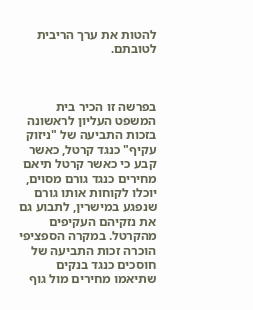להטות את ערך הריבית לטובתם.



בפרשה זו הכיר בית המשפט העליון לראשונה בזכות התביעה של "ניזוק עקיף" כנגד קרטל, כאשר קבע כי כאשר קרטל תיאם מחירים כנגד גורם מסוים, יוכלו לקוחות אותו גורם שנפגע במישרין, לתבוע גם את נזקיהם העקיפים מהקרטל. במקרה הספציפי הוכרה זכות התביעה של חוסכים כנגד בנקים שתיאמו מחירים מול גוף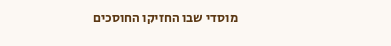מוסדי שבו החזיקו החוסכים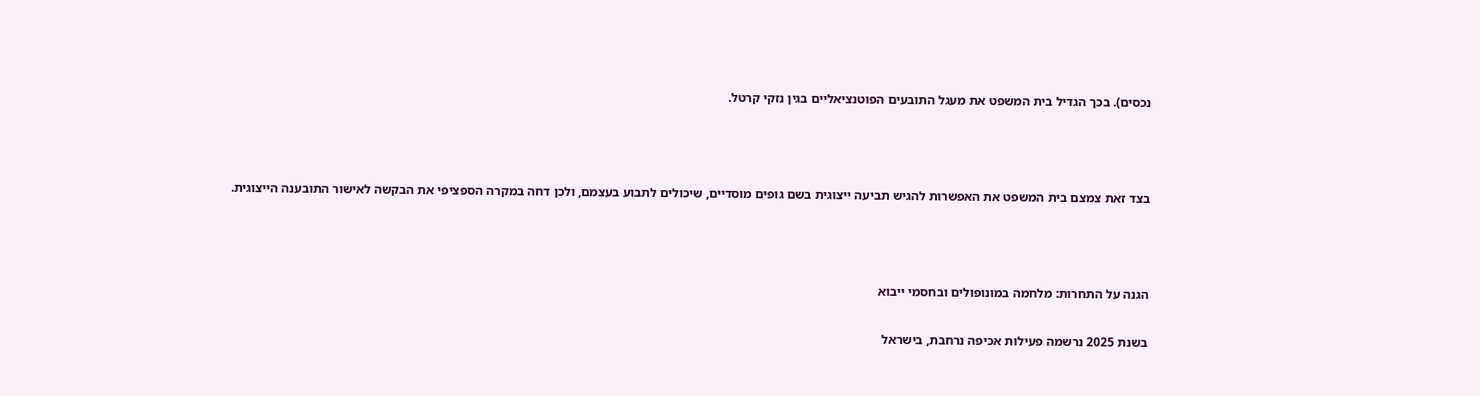נכסים). בכך הגדיל בית המשפט את מעגל התובעים הפוטנציאליים בגין נזקי קרטל.



בצד זאת צמצם בית המשפט את האפשרות להגיש תביעה ייצוגית בשם גופים מוסדיים, שיכולים לתבוע בעצמם, ולכן דחה במקרה הספציפי את הבקשה לאישור התובענה הייצוגית.



הגנה על התחרות: מלחמה במונופולים ובחסמי ייבוא

בשנת 2025 נרשמה פעילות אכיפה נרחבת, בישראל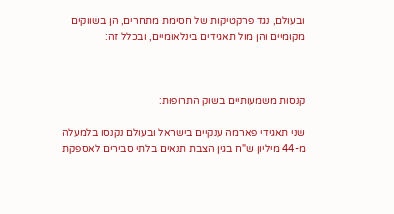ובעולם, נגד פרקטיקות של חסימת מתחרים, הן בשווקים מקומיים והן מול תאגידים בינלאומיים, ובכלל זה:



קנסות משמעותיים בשוק התרופות:

שני תאגידי פארמה ענקיים בישראל ובעולם נקנסו בלמעלה מ-44 מיליון ש"ח בגין הצבת תנאים בלתי סבירים לאספקת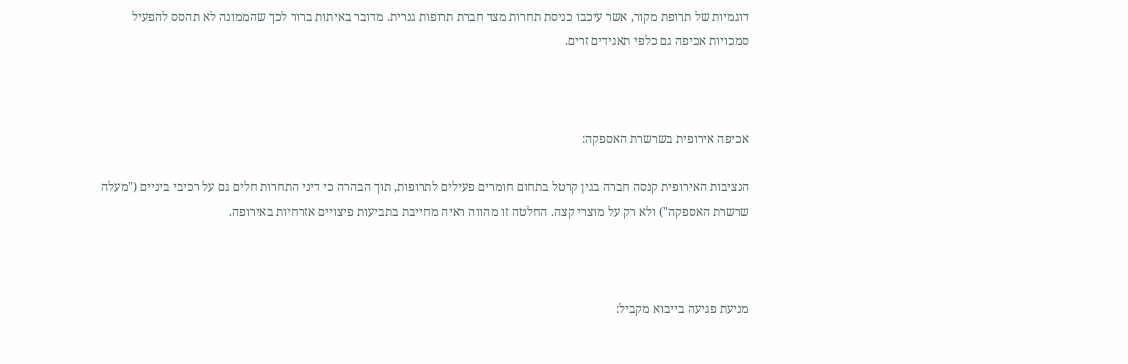דוגמיות של תרופת מקור, אשר עיכבו כניסת תחרות מצד חברת תרופות גנרית. מדובר באיתות ברור לכך שהממונה לא תהסס להפעיל סמכויות אכיפה גם כלפי תאגידים זרים.



אכיפה אירופית בשרשרת האספקה:

הנציבות האירופית קנסה חברה בגין קרטל בתחום חומרים פעילים לתרופות, תוך הבהרה כי דיני התחרות חלים גם על רכיבי ביניים ("מעלה שרשרת האספקה") ולא רק על מוצרי קצה. החלטה זו מהווה ראיה מחייבת בתביעות פיצויים אזרחיות באירופה.



מניעת פגיעה בייבוא מקביל: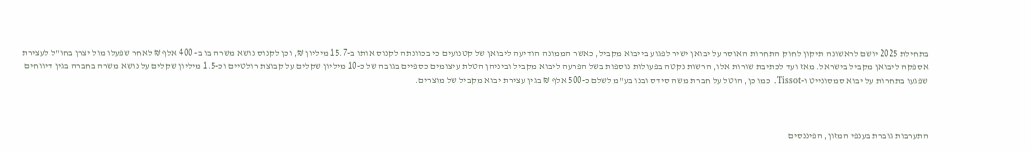בתחילת 2025 יושם לראשונה תיקון לחוק התחרות האוסר על יבואן ישיר לפגוע בייבוא מקביל, כאשר הממונה הודיעה ליבואן של קטנועים כי בכוונתה לקנוס אותו ב-15.7 מיליון ₪, וכן לקנוס נושא משרה בו ב- 400 אלף ₪ לאחר שפעלו מול יצרן בחו"ל לעצירת אספקה ליבואן מקביל בישראל. מאז ועד לכתיבת שורות אלו, הרשות נקטה בפעולות נוספות בשל הפרעה ליבוא מקביל וביניהן הטלת עיצומים כספיים בגובה של כ-10 מיליון שקלים על קבוצת רולטיים וכ-1.5 מיליון שקלים על נושא משרה בחברה בגין דיווחים שפגעו בתחרות על יבוא סמסונייט ו-Tissot. כמו כן, הוטל על חברת משה סידס ובנו בע"מ לשלם כ-500 אלף ₪ בגין עצירת יבוא מקביל של מוצרים.



התערבות גוברת בענפי המזון, הפיננסים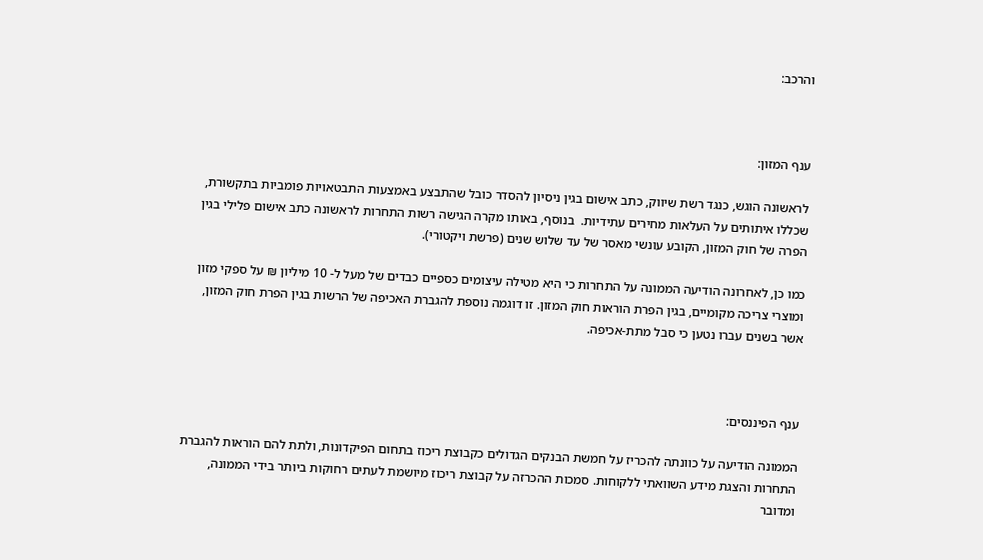והרכב:



ענף המזון:

לראשונה הוגש, כנגד רשת שיווק, כתב אישום בגין ניסיון להסדר כובל שהתבצע באמצעות התבטאויות פומביות בתקשורת, שכללו איתותים על העלאות מחירים עתידיות.  בנוסף, באותו מקרה הגישה רשות התחרות לראשונה כתב אישום פלילי בגין הפרה של חוק המזון, הקובע עונשי מאסר של עד שלוש שנים (פרשת ויקטורי).

כמו כן, לאחרונה הודיעה הממונה על התחרות כי היא מטילה עיצומים כספיים כבדים של מעל ל- 10 מיליון ₪ על ספקי מזון ומוצרי צריכה מקומיים, בגין הפרת הוראות חוק המזון. זו דוגמה נוספת להגברת האכיפה של הרשות בגין הפרת חוק המזון, אשר בשנים עברו נטען כי סבל מתת-אכיפה.



ענף הפיננסים:

הממונה הודיעה על כוונתה להכריז על חמשת הבנקים הגדולים כקבוצת ריכוז בתחום הפיקדונות, ולתת להם הוראות להגברת התחרות והצגת מידע השוואתי ללקוחות. סמכות ההכרזה על קבוצת ריכוז מיושמת לעתים רחוקות ביותר בידי הממונה, ומדובר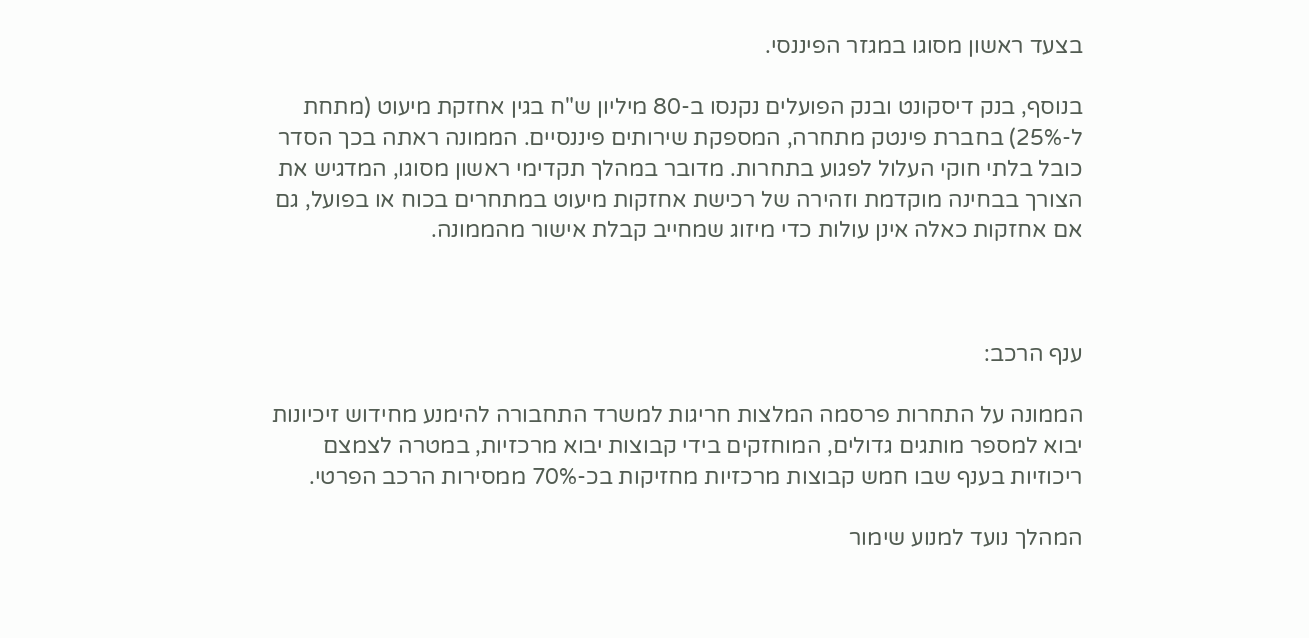בצעד ראשון מסוגו במגזר הפיננסי.

בנוסף, בנק דיסקונט ובנק הפועלים נקנסו ב-80 מיליון ש"ח בגין אחזקת מיעוט (מתחת ל-25%) בחברת פינטק מתחרה, המספקת שירותים פיננסיים. הממונה ראתה בכך הסדר כובל בלתי חוקי העלול לפגוע בתחרות. מדובר במהלך תקדימי ראשון מסוגו, המדגיש את הצורך בבחינה מוקדמת וזהירה של רכישת אחזקות מיעוט במתחרים בכוח או בפועל, גם אם אחזקות כאלה אינן עולות כדי מיזוג שמחייב קבלת אישור מהממונה.



ענף הרכב:

הממונה על התחרות פרסמה המלצות חריגות למשרד התחבורה להימנע מחידוש זיכיונות יבוא למספר מותגים גדולים, המוחזקים בידי קבוצות יבוא מרכזיות, במטרה לצמצם ריכוזיות בענף שבו חמש קבוצות מרכזיות מחזיקות בכ-70% ממסירות הרכב הפרטי.

המהלך נועד למנוע שימור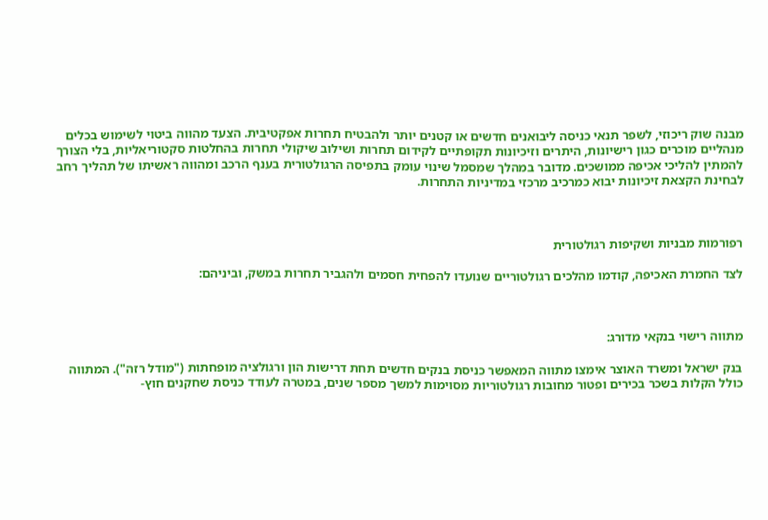מבנה שוק ריכוזי, לשפר תנאי כניסה ליבואנים חדשים או קטנים יותר ולהבטיח תחרות אפקטיבית. הצעד מהווה ביטוי לשימוש בכלים מנהליים מוכרים כגון רישיונות, היתרים וזיכיונות תקופתיים לקידום תחרות ושילוב שיקולי תחרות בהחלטות סקטוריאליות, בלי הצורך להמתין להליכי אכיפה ממושכים. מדובר במהלך שמסמל שינוי עומק בתפיסה הרגולטורית בענף הרכב ומהווה ראשיתו של תהליך רחב לבחינת הקצאת זיכיונות יבוא כמרכיב מרכזי במדיניות התחרות.



רפורמות מבניות ושקיפות רגולטורית

לצד החמרת האכיפה, קודמו מהלכים רגולטוריים שנועדו להפחית חסמים ולהגביר תחרות במשק, וביניהם:



מתווה רישוי בנקאי מדורג:

בנק ישראל ומשרד האוצר אימצו מתווה המאפשר כניסת בנקים חדשים תחת דרישות הון ורגולציה מופחתות ("מודל רזה"). המתווה כולל הקלות בשכר בכירים ופטור מחובות רגולטוריות מסוימות למשך מספר שנים, במטרה לעודד כניסת שחקנים חוץ-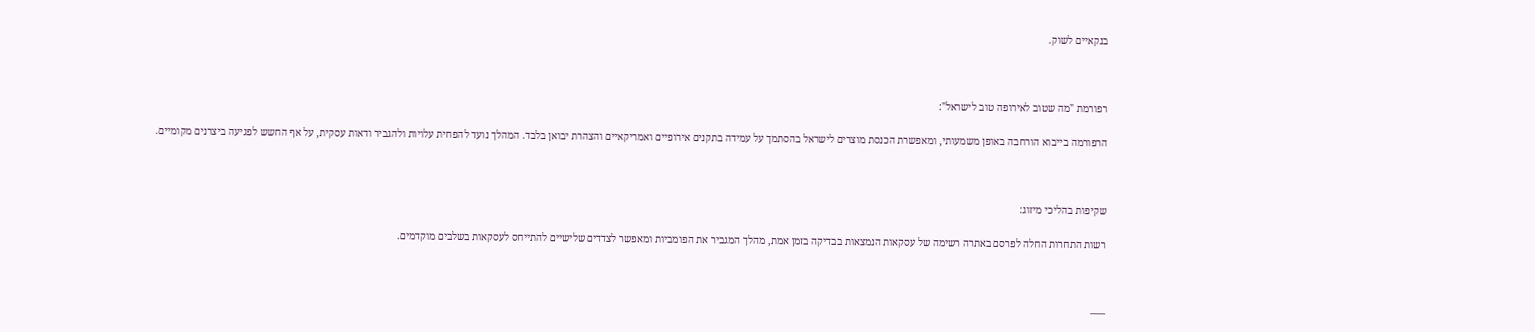בנקאיים לשוק.



רפורמת "מה שטוב לאירופה טוב לישראל":

הרפורמה בייבוא הורחבה באופן משמעותי, ומאפשרת הכנסת מוצרים לישראל בהסתמך על עמידה בתקנים אירופיים ואמריקאיים והצהרת יבואן בלבד. המהלך נועד להפחית עלויות ולהגביר ודאות עסקית, על אף החשש לפגיעה ביצרנים מקומיים.



שקיפות בהליכי מיזוג:

רשות התחרות החלה לפרסם באתרה רשימה של עסקאות הנמצאות בבדיקה בזמן אמת, מהלך המגביר את הפומביות ומאפשר לצדדים שלישיים להתייחס לעסקאות בשלבים מוקדמים.



—–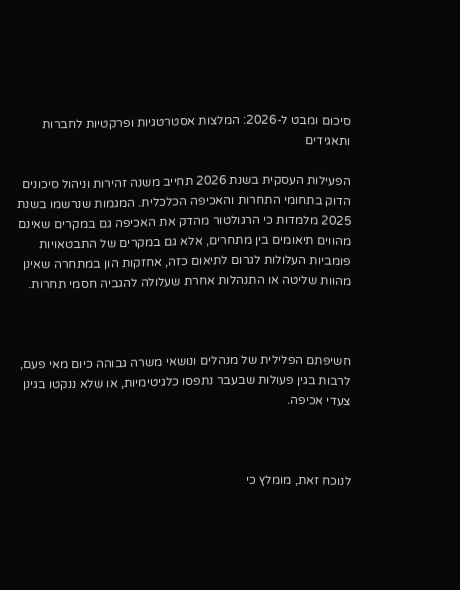סיכום ומבט ל-2026: המלצות אסטרטגיות ופרקטיות לחברות ותאגידים

הפעילות העסקית בשנת 2026 תחייב משנה זהירות וניהול סיכונים הדוק בתחומי התחרות והאכיפה הכלכלית. המגמות שנרשמו בשנת 2025 מלמדות כי הרגולטור מהדק את האכיפה גם במקרים שאינם מהווים תיאומים בין מתחרים, אלא גם במקרים של התבטאויות פומביות העלולות לגרום לתיאום כזה, אחזקות הון במתחרה שאינן מהוות שליטה או התנהלות אחרת שעלולה להגביה חסמי תחרות.



חשיפתם הפלילית של מנהלים ונושאי משרה גבוהה כיום מאי פעם, לרבות בגין פעולות שבעבר נתפסו כלגיטימיות, או שלא ננקטו בגינן צעדי אכיפה.



לנוכח זאת, מומלץ כי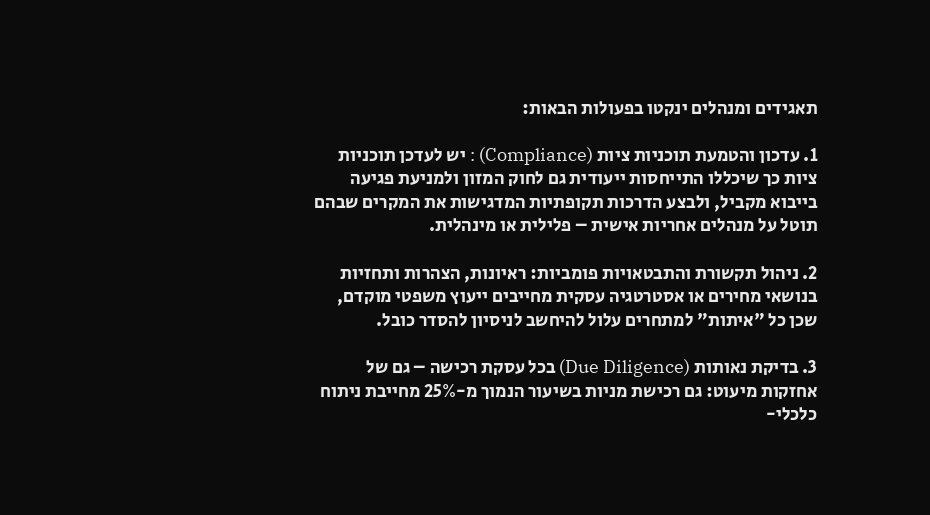תאגידים ומנהלים ינקטו בפעולות הבאות:

1. עדכון והטמעת תוכניות ציות (Compliance) : יש לעדכן תוכניות ציות כך שיכללו התייחסות ייעודית גם לחוק המזון ולמניעת פגיעה בייבוא מקביל, ולבצע הדרכות תקופתיות המדגישות את המקרים שבהם תוטל על מנהלים אחריות אישית – פלילית או מינהלית.

2. ניהול תקשורת והתבטאויות פומביות: ראיונות, הצהרות ותחזיות בנושאי מחירים או אסטרטגיה עסקית מחייבים ייעוץ משפטי מוקדם, שכן כל "איתות" למתחרים עלול להיחשב לניסיון להסדר כובל.

3. בדיקת נאותות (Due Diligence) בכל עסקת רכישה – גם של אחזקות מיעוט: גם רכישת מניות בשיעור הנמוך מ-25% מחייבת ניתוח כלכלי-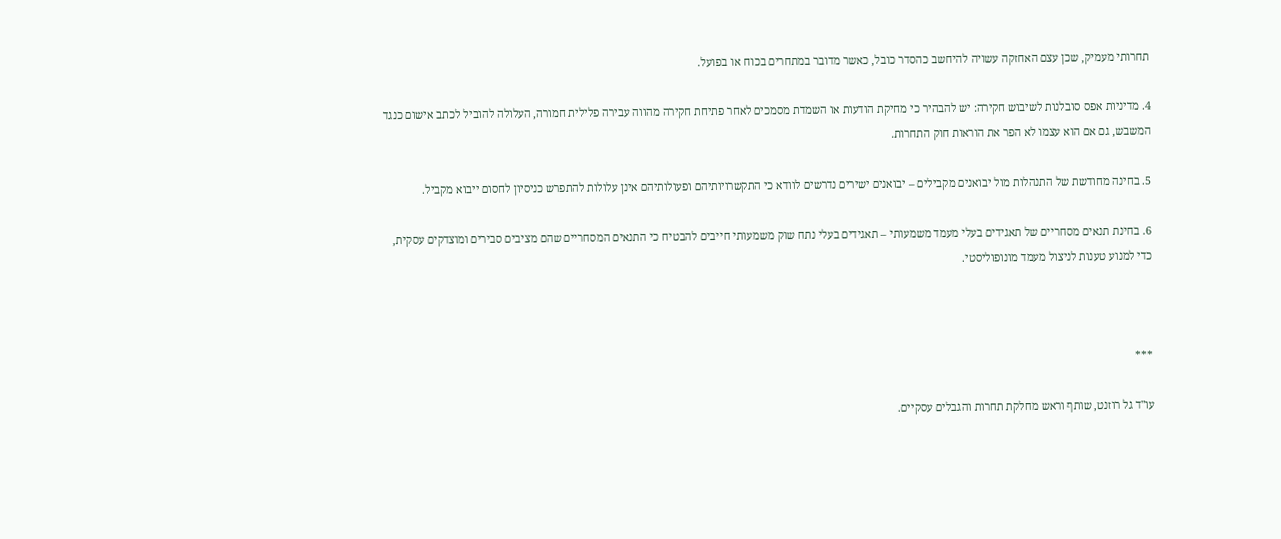תחרותי מעמיק, שכן עצם האחזקה עשויה להיחשב כהסדר כובל, כאשר מדובר במתחרים בכוח או בפועל.

4. מדיניות אפס סובלנות לשיבוש חקירה: יש להבהיר כי מחיקת הודעות או השמדת מסמכים לאחר פתיחת חקירה מהווה עבירה פלילית חמורה, העלולה להוביל לכתב אישום כנגד המשבש, גם אם הוא עצמו לא הפר את הוראות חוק התחרות.

5. בחינה מחודשת של התנהלות מול יבואנים מקבילים – יבואנים ישירים נדרשים לוודא כי התקשרויותיהם ופעולותיהם אינן עלולות להתפרש כניסיון לחסום ייבוא מקביל.

6. בחינת תנאים מסחריים של תאגידים בעלי מעמד משמעותי – תאגידים בעלי נתח שוק משמעותי חייבים להבטיח כי התנאים המסחריים שהם מציבים סבירים ומוצדקים עסקית, כדי למנוע טענות לניצול מעמד מונופוליסטי.



***

עו"ד גל רוזנט, שותף וראש מחלקת תחרות והגבלים עסקיים.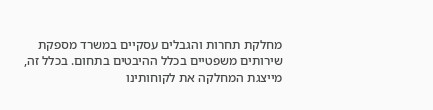מחלקת תחרות והגבלים עסקיים במשרד מספקת שירותים משפטיים בכלל ההיבטים בתחום. בכלל זה, מייצגת המחלקה את לקוחותינו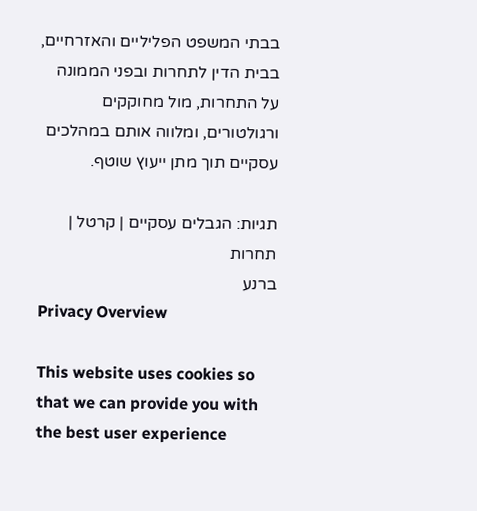בבתי המשפט הפליליים והאזרחיים, בבית הדין לתחרות ובפני הממונה על התחרות, מול מחוקקים ורגולטורים, ומלווה אותם במהלכים עסקיים תוך מתן ייעוץ שוטף.

תגיות: הגבלים עסקיים | קרטל | תחרות
ברנע
Privacy Overview

This website uses cookies so that we can provide you with the best user experience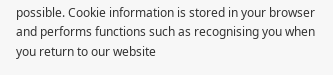possible. Cookie information is stored in your browser and performs functions such as recognising you when you return to our website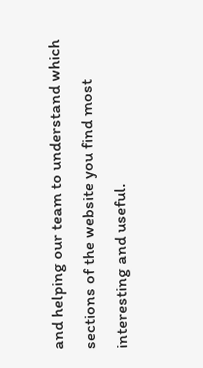and helping our team to understand which sections of the website you find most interesting and useful.